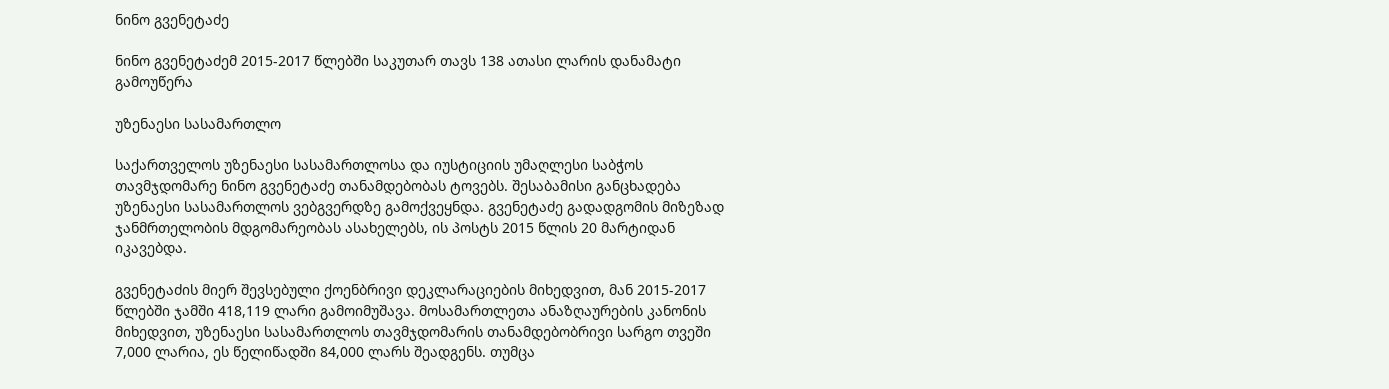ნინო გვენეტაძე

ნინო გვენეტაძემ 2015-2017 წლებში საკუთარ თავს 138 ათასი ლარის დანამატი გამოუწერა

უზენაესი სასამართლო

საქართველოს უზენაესი სასამართლოსა და იუსტიციის უმაღლესი საბჭოს თავმჯდომარე ნინო გვენეტაძე თანამდებობას ტოვებს. შესაბამისი განცხადება უზენაესი სასამართლოს ვებგვერდზე გამოქვეყნდა. გვენეტაძე გადადგომის მიზეზად ჯანმრთელობის მდგომარეობას ასახელებს, ის პოსტს 2015 წლის 20 მარტიდან იკავებდა.

გვენეტაძის მიერ შევსებული ქოენბრივი დეკლარაციების მიხედვით, მან 2015-2017 წლებში ჯამში 418,119 ლარი გამოიმუშავა. მოსამართლეთა ანაზღაურების კანონის მიხედვით, უზენაესი სასამართლოს თავმჯდომარის თანამდებობრივი სარგო თვეში 7,000 ლარია, ეს წელიწადში 84,000 ლარს შეადგენს. თუმცა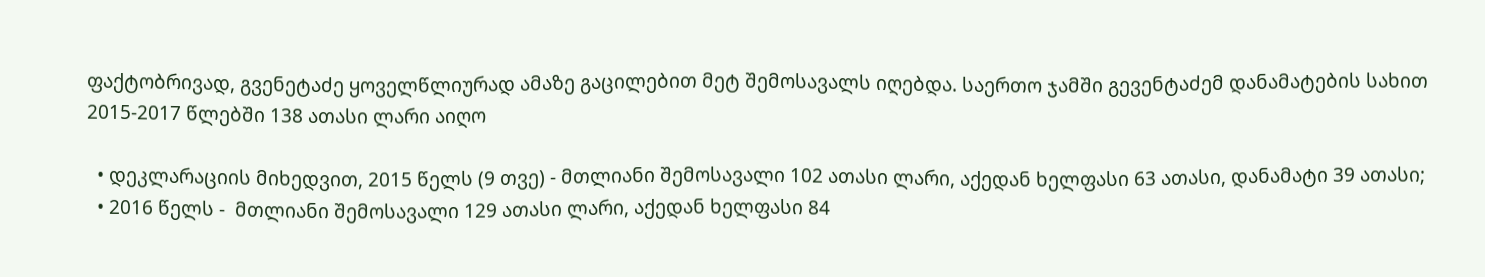ფაქტობრივად, გვენეტაძე ყოველწლიურად ამაზე გაცილებით მეტ შემოსავალს იღებდა. საერთო ჯამში გევენტაძემ დანამატების სახით 2015-2017 წლებში 138 ათასი ლარი აიღო

  • დეკლარაციის მიხედვით, 2015 წელს (9 თვე) - მთლიანი შემოსავალი 102 ათასი ლარი, აქედან ხელფასი 63 ათასი, დანამატი 39 ათასი;
  • 2016 წელს -  მთლიანი შემოსავალი 129 ათასი ლარი, აქედან ხელფასი 84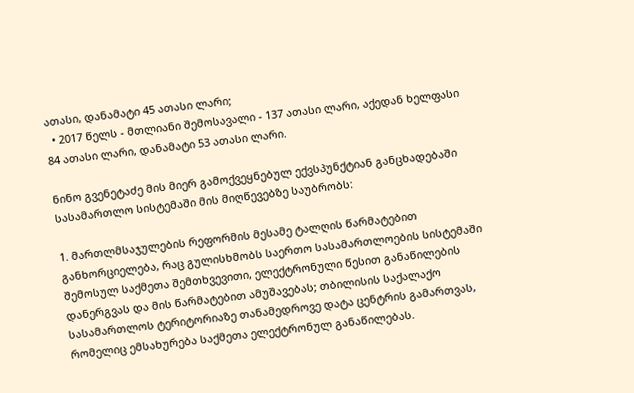ათასი, დანამატი 45 ათასი ლარი;
  • 2017 წელს - მთლიანი შემოსავალი - 137 ათასი ლარი, აქედან ხელფასი 84 ათასი ლარი, დანამატი 53 ათასი ლარი.

ნინო გვენეტაძე მის მიერ გამოქვეყნებულ ექვსპუნქტიან განცხადებაში სასამართლო სისტემაში მის მიღწევებზე საუბრობს:

1. მართლმსაჯულების რეფორმის მესამე ტალღის წარმატებით განხორციელება, რაც გულისხმობს საერთო სასამართლოების სისტემაში შემოსულ საქმეთა შემთხვევითი, ელექტრონული წესით განაწილების დანერგვას და მის წარმატებით ამუშავებას; თბილისის საქალაქო სასამართლოს ტერიტორიაზე თანამედროვე დატა ცენტრის გამართვას, რომელიც ემსახურება საქმეთა ელექტრონულ განაწილებას.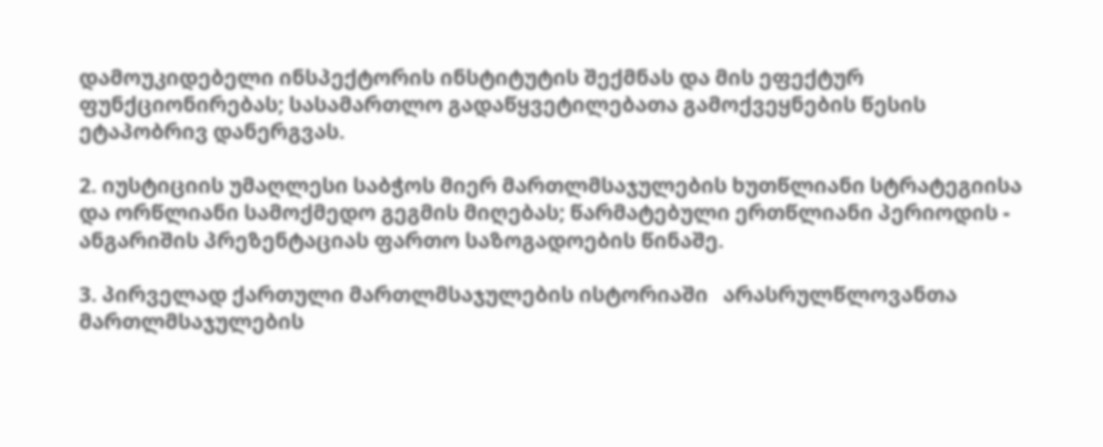დამოუკიდებელი ინსპექტორის ინსტიტუტის შექმნას და მის ეფექტურ ფუნქციონირებას; სასამართლო გადაწყვეტილებათა გამოქვეყნების წესის ეტაპობრივ დანერგვას.

2. იუსტიციის უმაღლესი საბჭოს მიერ მართლმსაჯულების ხუთწლიანი სტრატეგიისა  და ორწლიანი სამოქმედო გეგმის მიღებას; წარმატებული ერთწლიანი პერიოდის - ანგარიშის პრეზენტაციას ფართო საზოგადოების წინაშე.

3. პირველად ქართული მართლმსაჯულების ისტორიაში   არასრულწლოვანთა მართლმსაჯულების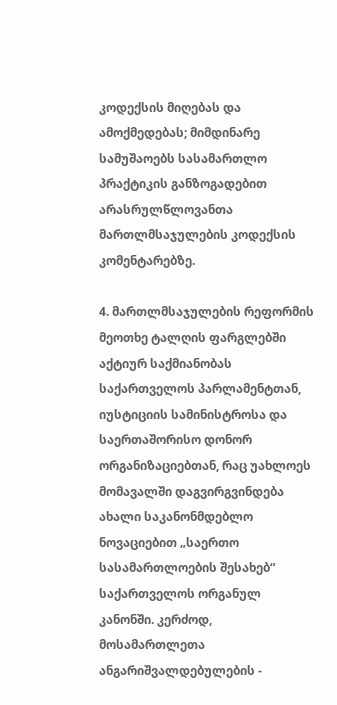კოდექსის მიღებას და ამოქმედებას; მიმდინარე სამუშაოებს სასამართლო პრაქტიკის განზოგადებით არასრულწლოვანთა მართლმსაჯულების კოდექსის კომენტარებზე.

4. მართლმსაჯულების რეფორმის მეოთხე ტალღის ფარგლებში აქტიურ საქმიანობას საქართველოს პარლამენტთან, იუსტიციის სამინისტროსა და საერთაშორისო დონორ ორგანიზაციებთან, რაც უახლოეს მომავალში დაგვირგვინდება ახალი საკანონმდებლო ნოვაციებით „საერთო სასამართლოების შესახებ“ საქართველოს ორგანულ კანონში. კერძოდ, მოსამართლეთა ანგარიშვალდებულების -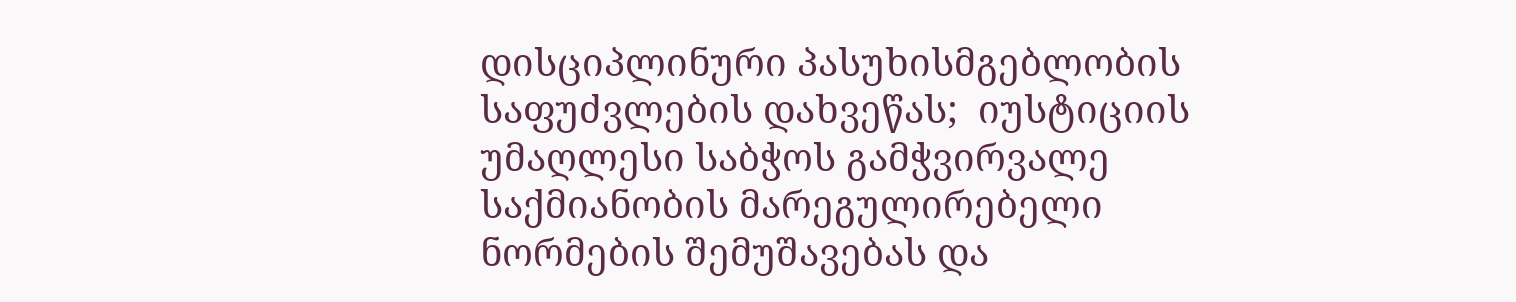დისციპლინური პასუხისმგებლობის საფუძვლების დახვეწას;  იუსტიციის უმაღლესი საბჭოს გამჭვირვალე საქმიანობის მარეგულირებელი ნორმების შემუშავებას და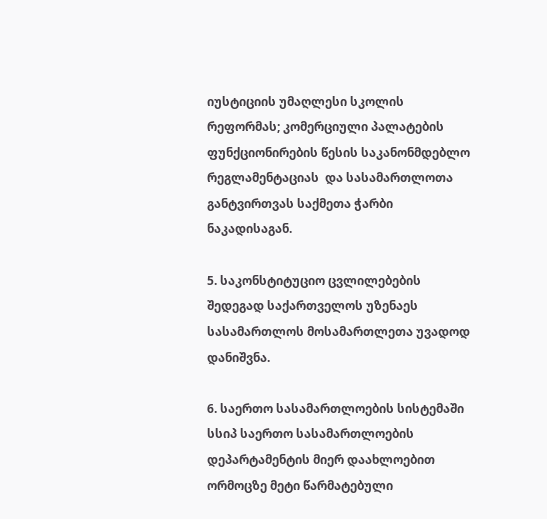იუსტიციის უმაღლესი სკოლის რეფორმას; კომერციული პალატების ფუნქციონირების წესის საკანონმდებლო რეგლამენტაციას  და სასამართლოთა განტვირთვას საქმეთა ჭარბი ნაკადისაგან.

5. საკონსტიტუციო ცვლილებების შედეგად საქართველოს უზენაეს სასამართლოს მოსამართლეთა უვადოდ დანიშვნა.

6. საერთო სასამართლოების სისტემაში სსიპ საერთო სასამართლოების დეპარტამენტის მიერ დაახლოებით ორმოცზე მეტი წარმატებული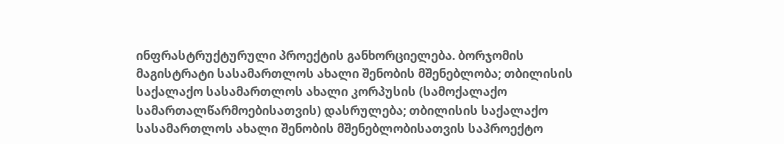ინფრასტრუქტურული პროექტის განხორციელება. ბორჯომის მაგისტრატი სასამართლოს ახალი შენობის მშენებლობა; თბილისის საქალაქო სასამართლოს ახალი კორპუსის (სამოქალაქო სამართალწარმოებისათვის) დასრულება; თბილისის საქალაქო სასამართლოს ახალი შენობის მშენებლობისათვის საპროექტო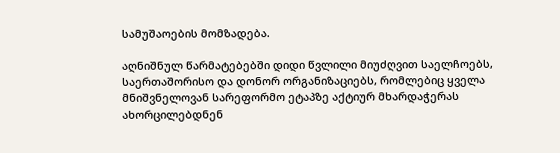სამუშაოების მომზადება.

აღნიშნულ წარმატებებში დიდი წვლილი მიუძღვით საელჩოებს, საერთაშორისო და დონორ ორგანიზაციებს, რომლებიც ყველა მნიშვნელოვან სარეფორმო ეტაპზე აქტიურ მხარდაჭერას ახორცილებდნენ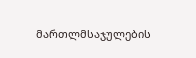მართლმსაჯულების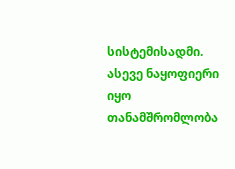სისტემისადმი. ასევე ნაყოფიერი იყო თანამშრომლობა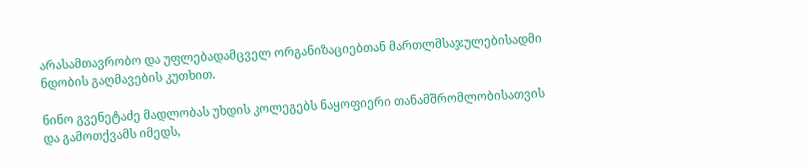არასამთავრობო და უფლებადამცველ ორგანიზაციებთან მართლმსაჯულებისადმი ნდობის გაღმავების კუთხით.

ნინო გვენეტაძე მადლობას უხდის კოლეგებს ნაყოფიერი თანამშრომლობისათვის და გამოთქვამს იმედს,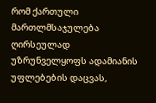რომ ქართული მართლმსაჯულება ღირსეულად უზრუნველყოფს ადამიანის უფლებების დაცვას,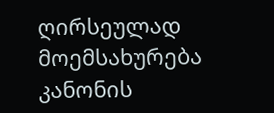ღირსეულად მოემსახურება კანონის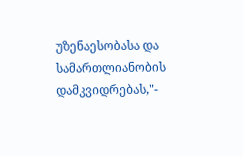უზენაესობასა და სამართლიანობის დამკვიდრებას,"-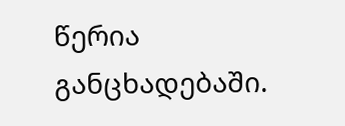წერია განცხადებაში.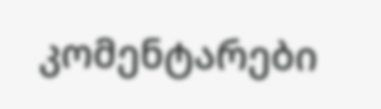კომენტარები